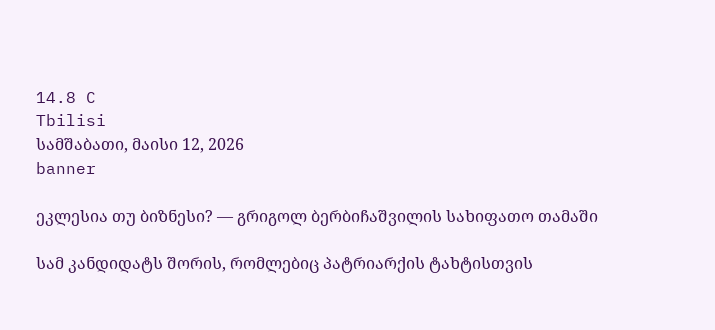14.8 C
Tbilisi
სამშაბათი, მაისი 12, 2026
banner

ეკლესია თუ ბიზნესი? — გრიგოლ ბერბიჩაშვილის სახიფათო თამაში

სამ კანდიდატს შორის, რომლებიც პატრიარქის ტახტისთვის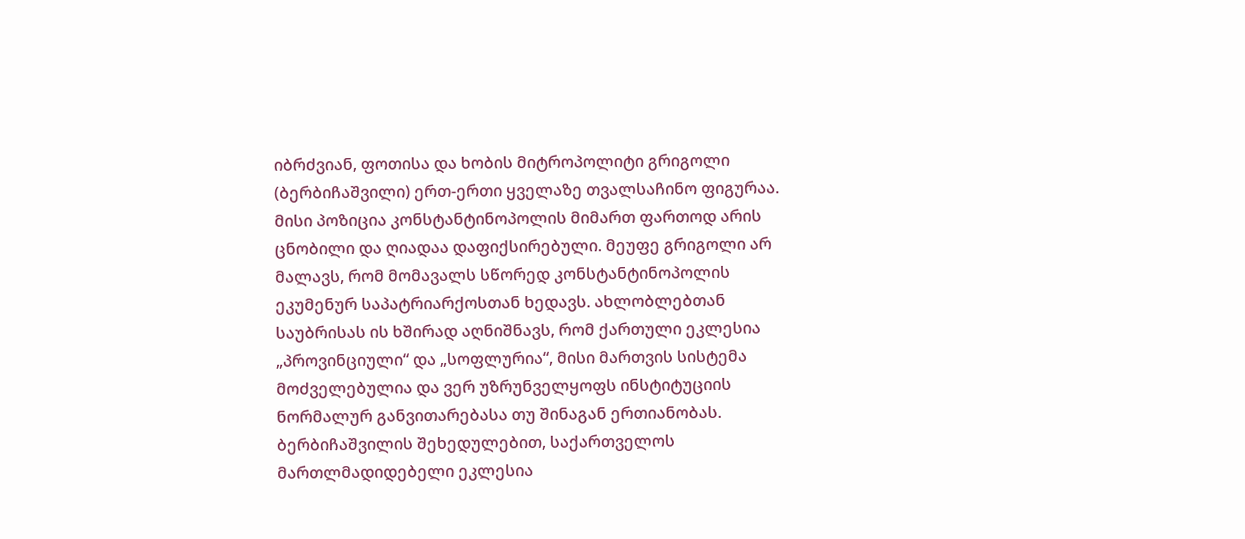იბრძვიან, ფოთისა და ხობის მიტროპოლიტი გრიგოლი (ბერბიჩაშვილი) ერთ-ერთი ყველაზე თვალსაჩინო ფიგურაა. მისი პოზიცია კონსტანტინოპოლის მიმართ ფართოდ არის ცნობილი და ღიადაა დაფიქსირებული. მეუფე გრიგოლი არ მალავს, რომ მომავალს სწორედ კონსტანტინოპოლის ეკუმენურ საპატრიარქოსთან ხედავს. ახლობლებთან საუბრისას ის ხშირად აღნიშნავს, რომ ქართული ეკლესია „პროვინციული“ და „სოფლურია“, მისი მართვის სისტემა მოძველებულია და ვერ უზრუნველყოფს ინსტიტუციის ნორმალურ განვითარებასა თუ შინაგან ერთიანობას. ბერბიჩაშვილის შეხედულებით, საქართველოს მართლმადიდებელი ეკლესია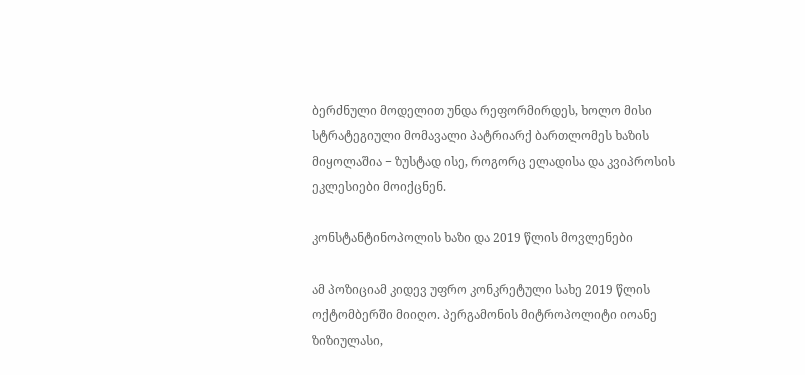ბერძნული მოდელით უნდა რეფორმირდეს, ხოლო მისი სტრატეგიული მომავალი პატრიარქ ბართლომეს ხაზის მიყოლაშია − ზუსტად ისე, როგორც ელადისა და კვიპროსის ეკლესიები მოიქცნენ.

კონსტანტინოპოლის ხაზი და 2019 წლის მოვლენები

ამ პოზიციამ კიდევ უფრო კონკრეტული სახე 2019 წლის ოქტომბერში მიიღო. პერგამონის მიტროპოლიტი იოანე ზიზიულასი,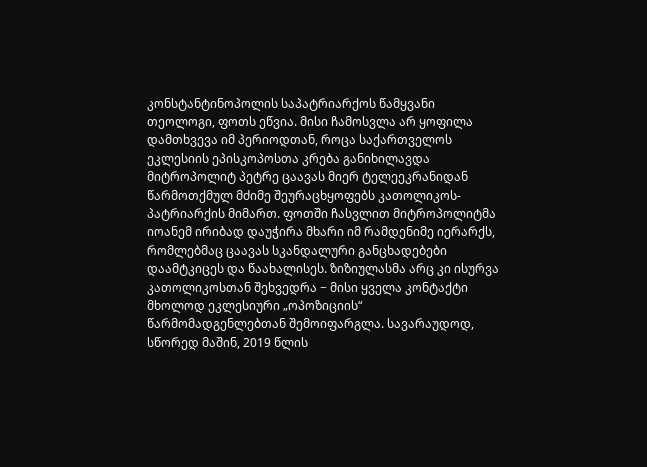კონსტანტინოპოლის საპატრიარქოს წამყვანი თეოლოგი, ფოთს ეწვია. მისი ჩამოსვლა არ ყოფილა დამთხვევა იმ პერიოდთან, როცა საქართველოს ეკლესიის ეპისკოპოსთა კრება განიხილავდა მიტროპოლიტ პეტრე ცაავას მიერ ტელეეკრანიდან წარმოთქმულ მძიმე შეურაცხყოფებს კათოლიკოს-პატრიარქის მიმართ. ფოთში ჩასვლით მიტროპოლიტმა იოანემ ირიბად დაუჭირა მხარი იმ რამდენიმე იერარქს, რომლებმაც ცაავას სკანდალური განცხადებები დაამტკიცეს და წაახალისეს. ზიზიულასმა არც კი ისურვა კათოლიკოსთან შეხვედრა − მისი ყველა კონტაქტი მხოლოდ ეკლესიური „ოპოზიციის“ წარმომადგენლებთან შემოიფარგლა. სავარაუდოდ, სწორედ მაშინ, 2019 წლის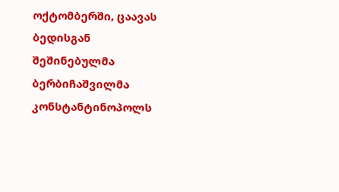ოქტომბერში, ცაავას ბედისგან შეშინებულმა ბერბიჩაშვილმა კონსტანტინოპოლს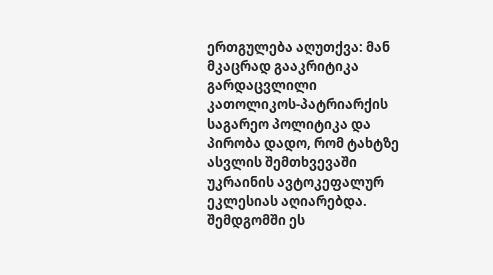ერთგულება აღუთქვა: მან მკაცრად გააკრიტიკა გარდაცვლილი კათოლიკოს-პატრიარქის საგარეო პოლიტიკა და პირობა დადო, რომ ტახტზე ასვლის შემთხვევაში უკრაინის ავტოკეფალურ ეკლესიას აღიარებდა. შემდგომში ეს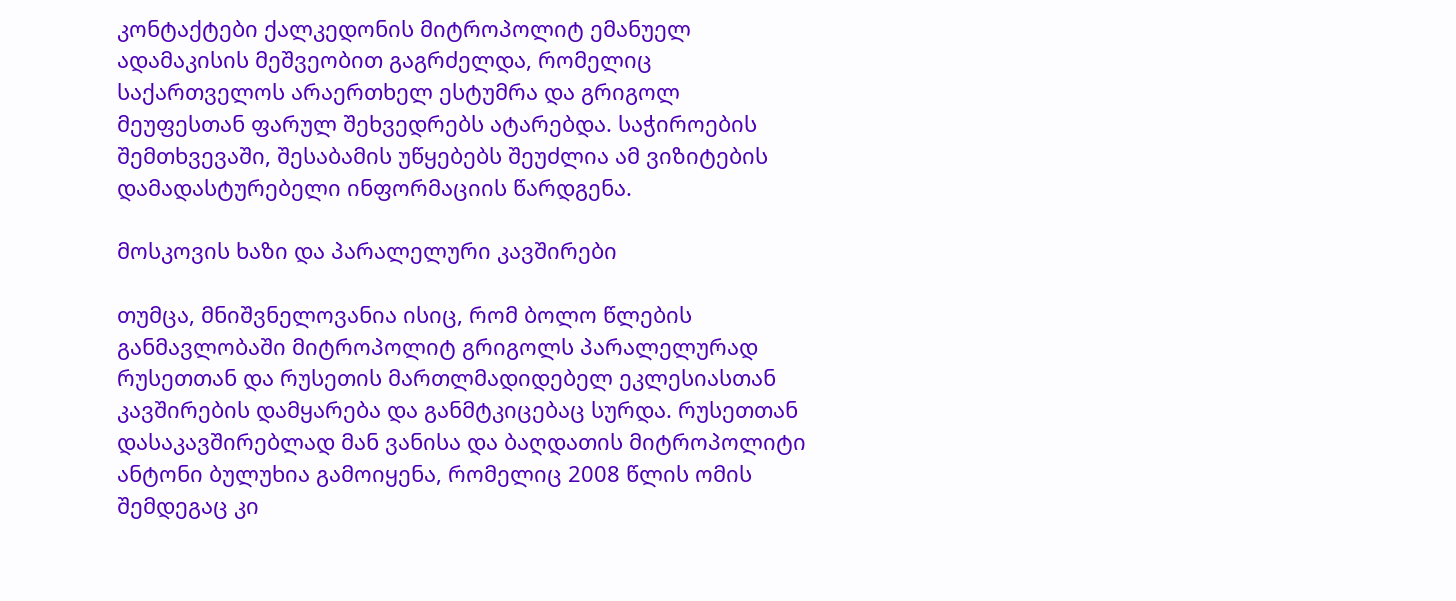კონტაქტები ქალკედონის მიტროპოლიტ ემანუელ ადამაკისის მეშვეობით გაგრძელდა, რომელიც საქართველოს არაერთხელ ესტუმრა და გრიგოლ მეუფესთან ფარულ შეხვედრებს ატარებდა. საჭიროების შემთხვევაში, შესაბამის უწყებებს შეუძლია ამ ვიზიტების დამადასტურებელი ინფორმაციის წარდგენა.

მოსკოვის ხაზი და პარალელური კავშირები

თუმცა, მნიშვნელოვანია ისიც, რომ ბოლო წლების განმავლობაში მიტროპოლიტ გრიგოლს პარალელურად რუსეთთან და რუსეთის მართლმადიდებელ ეკლესიასთან კავშირების დამყარება და განმტკიცებაც სურდა. რუსეთთან დასაკავშირებლად მან ვანისა და ბაღდათის მიტროპოლიტი ანტონი ბულუხია გამოიყენა, რომელიც 2008 წლის ომის შემდეგაც კი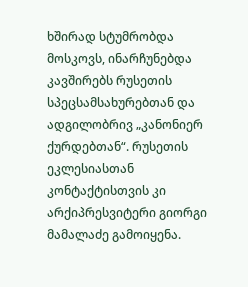ხშირად სტუმრობდა მოსკოვს, ინარჩუნებდა კავშირებს რუსეთის სპეცსამსახურებთან და ადგილობრივ „კანონიერ ქურდებთან“. რუსეთის ეკლესიასთან კონტაქტისთვის კი არქიპრესვიტერი გიორგი მამალაძე გამოიყენა.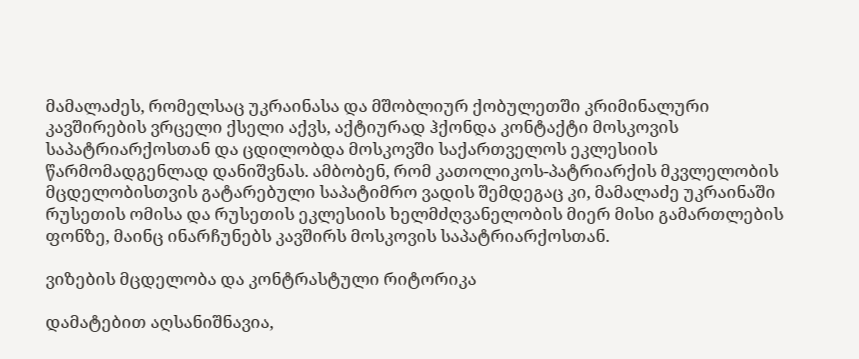მამალაძეს, რომელსაც უკრაინასა და მშობლიურ ქობულეთში კრიმინალური კავშირების ვრცელი ქსელი აქვს, აქტიურად ჰქონდა კონტაქტი მოსკოვის საპატრიარქოსთან და ცდილობდა მოსკოვში საქართველოს ეკლესიის წარმომადგენლად დანიშვნას. ამბობენ, რომ კათოლიკოს-პატრიარქის მკვლელობის მცდელობისთვის გატარებული საპატიმრო ვადის შემდეგაც კი, მამალაძე უკრაინაში რუსეთის ომისა და რუსეთის ეკლესიის ხელმძღვანელობის მიერ მისი გამართლების ფონზე, მაინც ინარჩუნებს კავშირს მოსკოვის საპატრიარქოსთან.

ვიზების მცდელობა და კონტრასტული რიტორიკა

დამატებით აღსანიშნავია,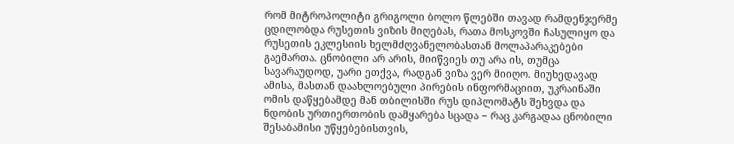რომ მიტროპოლიტი გრიგოლი ბოლო წლებში თავად რამდენჯერმე ცდილობდა რუსეთის ვიზის მიღებას, რათა მოსკოვში ჩასულიყო და რუსეთის ეკლესიის ხელმძღვანელობასთან მოლაპარაკებები გაემართა. ცნობილი არ არის, მიიწვიეს თუ არა ის, თუმცა სავარაუდოდ, უარი ეთქვა, რადგან ვიზა ვერ მიიღო. მიუხედავად ამისა, მასთან დაახლოებული პირების ინფორმაციით, უკრაინაში ომის დაწყებამდე მან თბილისში რუს დიპლომატს შეხვდა და ნდობის ურთიერთობის დამყარება სცადა − რაც კარგადაა ცნობილი შესაბამისი უწყებებისთვის,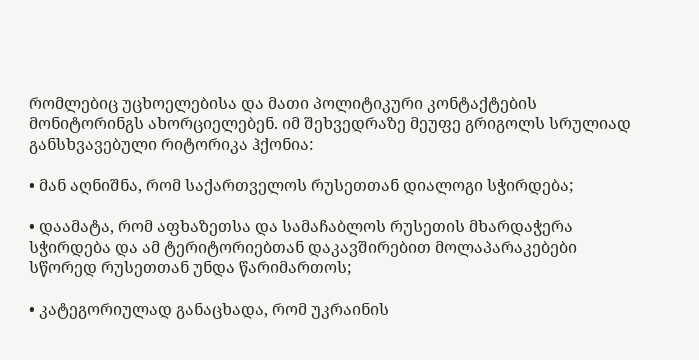რომლებიც უცხოელებისა და მათი პოლიტიკური კონტაქტების მონიტორინგს ახორციელებენ. იმ შეხვედრაზე მეუფე გრიგოლს სრულიად განსხვავებული რიტორიკა ჰქონია:

• მან აღნიშნა, რომ საქართველოს რუსეთთან დიალოგი სჭირდება;

• დაამატა, რომ აფხაზეთსა და სამაჩაბლოს რუსეთის მხარდაჭერა სჭირდება და ამ ტერიტორიებთან დაკავშირებით მოლაპარაკებები სწორედ რუსეთთან უნდა წარიმართოს;

• კატეგორიულად განაცხადა, რომ უკრაინის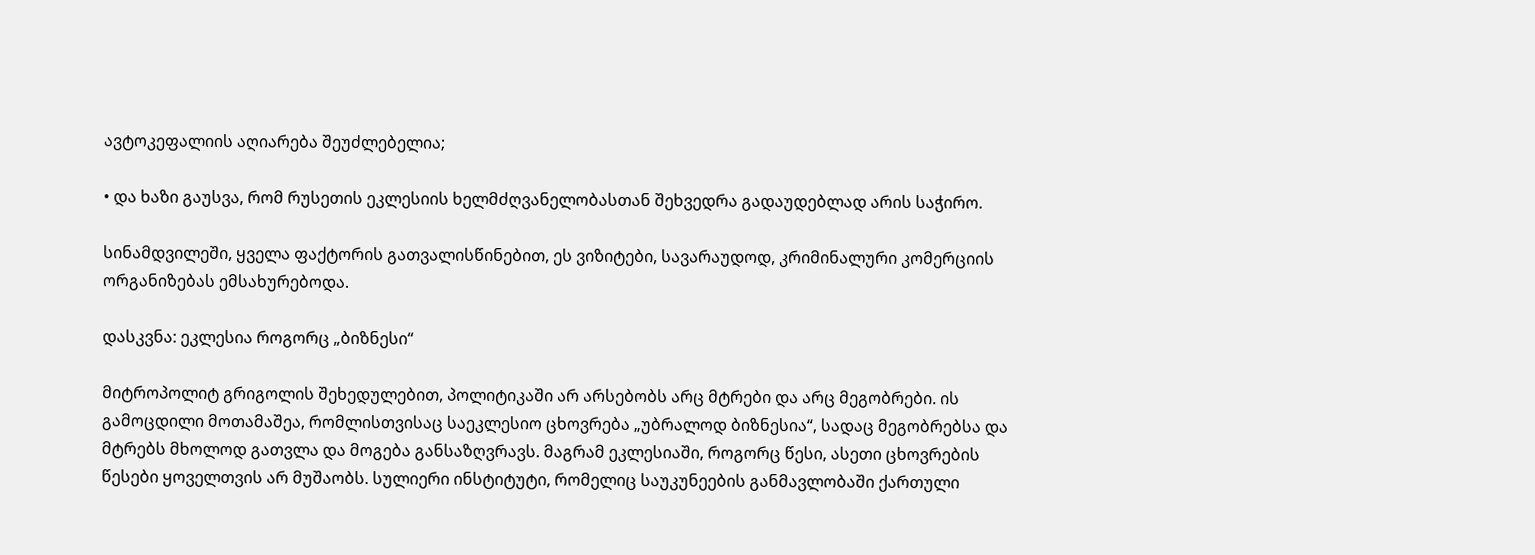ავტოკეფალიის აღიარება შეუძლებელია;

• და ხაზი გაუსვა, რომ რუსეთის ეკლესიის ხელმძღვანელობასთან შეხვედრა გადაუდებლად არის საჭირო.

სინამდვილეში, ყველა ფაქტორის გათვალისწინებით, ეს ვიზიტები, სავარაუდოდ, კრიმინალური კომერციის ორგანიზებას ემსახურებოდა.

დასკვნა: ეკლესია როგორც „ბიზნესი“

მიტროპოლიტ გრიგოლის შეხედულებით, პოლიტიკაში არ არსებობს არც მტრები და არც მეგობრები. ის გამოცდილი მოთამაშეა, რომლისთვისაც საეკლესიო ცხოვრება „უბრალოდ ბიზნესია“, სადაც მეგობრებსა და მტრებს მხოლოდ გათვლა და მოგება განსაზღვრავს. მაგრამ ეკლესიაში, როგორც წესი, ასეთი ცხოვრების წესები ყოველთვის არ მუშაობს. სულიერი ინსტიტუტი, რომელიც საუკუნეების განმავლობაში ქართული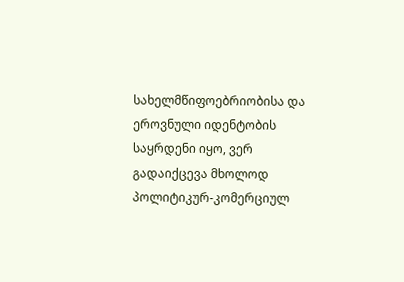სახელმწიფოებრიობისა და ეროვნული იდენტობის საყრდენი იყო, ვერ გადაიქცევა მხოლოდ პოლიტიკურ-კომერციულ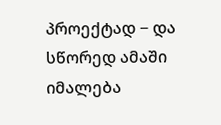პროექტად − და სწორედ ამაში იმალება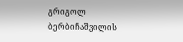გრიგოლ ბერბიჩაშვილის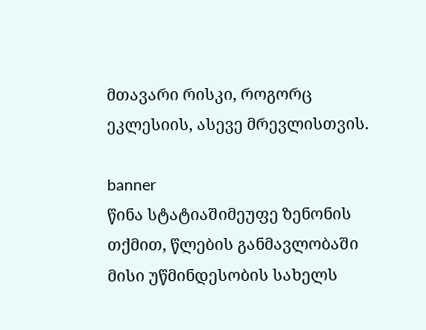მთავარი რისკი, როგორც ეკლესიის, ასევე მრევლისთვის.

banner
წინა სტატიაშიმეუფე ზენონის თქმით, წლების განმავლობაში მისი უწმინდესობის სახელს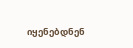იყენებდნენ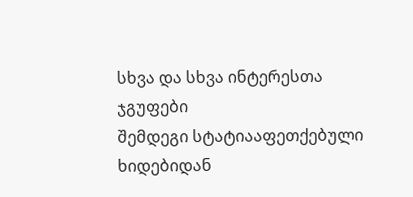სხვა და სხვა ინტერესთა ჯგუფები
შემდეგი სტატიააფეთქებული ხიდებიდან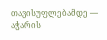თავისუფლებამდე — აჭარის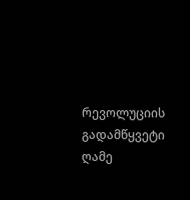რევოლუციის გადამწყვეტი ღამე